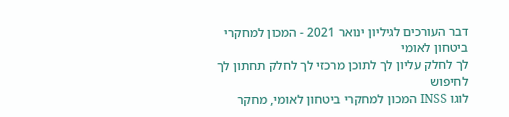דבר העורכים לגיליון ינואר 2021 - המכון למחקרי ביטחון לאומי
לך לחלק עליון לך לתוכן מרכזי לך לחלק תחתון לך לחיפוש
לוגו INSS המכון למחקרי ביטחון לאומי, מחקר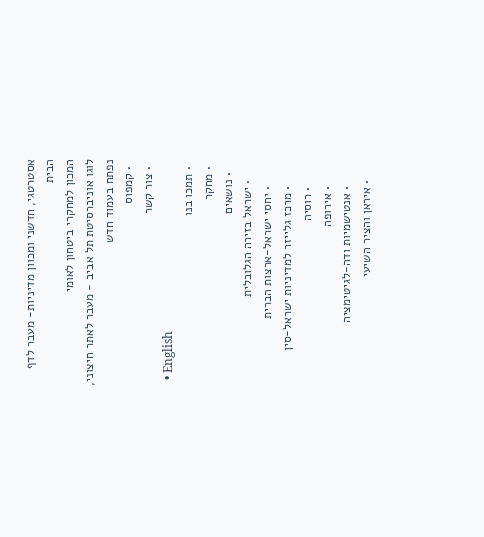אסטרטגי, חדשני ומכוון מדיניות- מעבר לדף הבית
המכון למחקרי ביטחון לאומי
לוגו אוניברסיטת תל אביב - מעבר לאתר חיצוני, נפתח בעמוד חדש
  • קמפוס
  • צור קשר
  • English
  • תמכו בנו
  • מחקר
    • נושאים
      • ישראל בזירה הגלובלית
        • יחסי ישראל-ארצות הברית
        • מרכז גלייזר למדיניות ישראל-סין
        • רוסיה
        • אירופה
        • אנטישמיות ודה-לגיטימציה
      • איראן והציר השיעי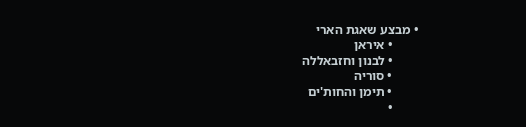• מבצע שאגת הארי
        • איראן
        • לבנון וחזבאללה
        • סוריה
        • תימן והחות'ים
        •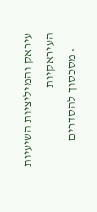עיראק והמיליציות השיעיות העיראקיות
      • מסכסוך להסדרים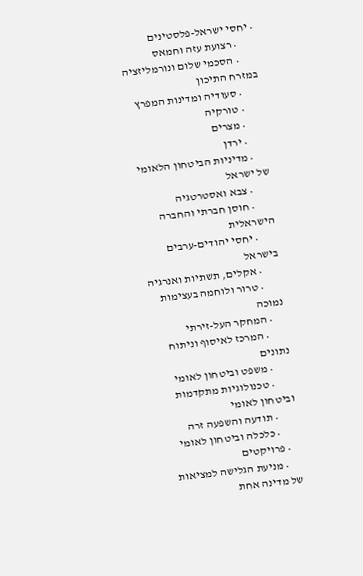• יחסי ישראל-פלסטינים
        • רצועת עזה וחמאס
        • הסכמי שלום ונורמליזציה במזרח התיכון
        • סעודיה ומדינות המפרץ
        • טורקיה
        • מצרים
        • ירדן
      • מדיניות הביטחון הלאומי של ישראל
        • צבא ואסטרטגיה
        • חוסן חברתי והחברה הישראלית
        • יחסי יהודים-ערבים בישראל
        • אקלים, תשתיות ואנרגיה
        • טרור ולוחמה בעצימות נמוכה
      • המחקר העל-זירתי
        • המרכז לאיסוף וניתוח נתונים
        • משפט וביטחון לאומי
        • טכנולוגיות מתקדמות וביטחון לאומי
        • תודעה והשפעה זרה
        • כלכלה וביטחון לאומי
    • פרויקטים
      • מניעת הגלישה למציאות של מדינה אחת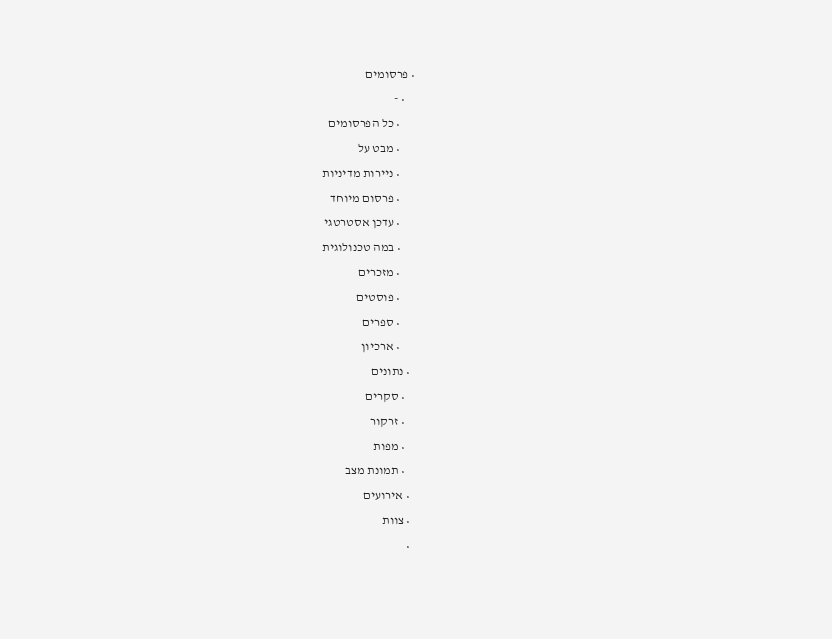• פרסומים
    • -
      • כל הפרסומים
      • מבט על
      • ניירות מדיניות
      • פרסום מיוחד
      • עדכן אסטרטגי
      • במה טכנולוגית
      • מזכרים
      • פוסטים
      • ספרים
      • ארכיון
  • נתונים
    • סקרים
    • זרקור
    • מפות
    • תמונת מצב
  • אירועים
  • צוות
  •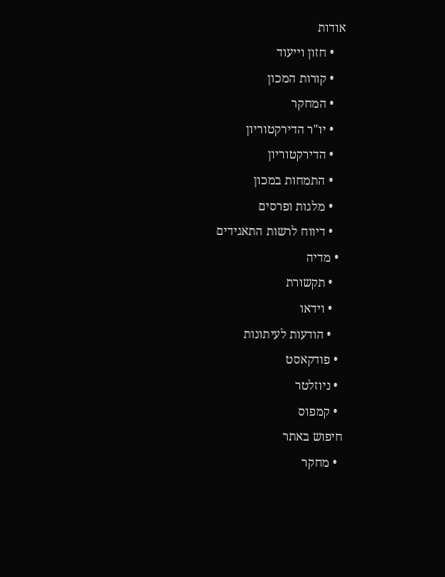אודות
    • חזון וייעוד
    • קורות המכון
    • המחקר
    • יו"ר הדירקטוריון
    • הדירקטוריון
    • התמחות במכון
    • מלגות ופרסים
    • דיווח לרשות התאגידים
  • מדיה
    • תקשורת
    • וידאו
    • הודעות לעיתונות
  • פודקאסט
  • ניוזלטר
  • קמפוס
חיפוש באתר
  • מחקר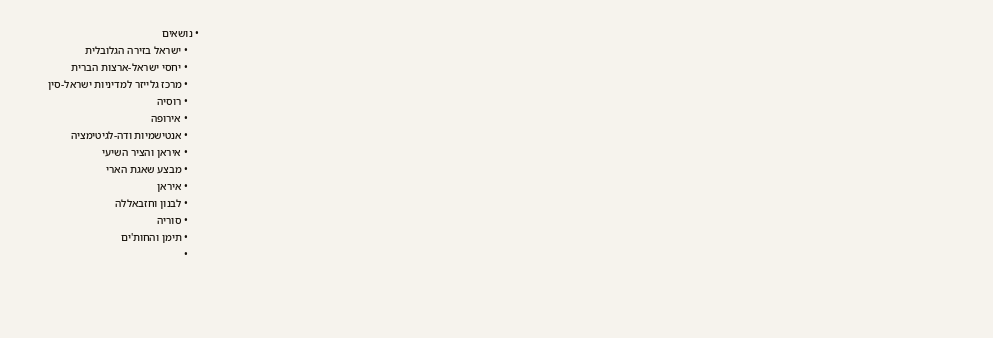• נושאים
    • ישראל בזירה הגלובלית
    • יחסי ישראל-ארצות הברית
    • מרכז גלייזר למדיניות ישראל-סין
    • רוסיה
    • אירופה
    • אנטישמיות ודה-לגיטימציה
    • איראן והציר השיעי
    • מבצע שאגת הארי
    • איראן
    • לבנון וחזבאללה
    • סוריה
    • תימן והחות'ים
    •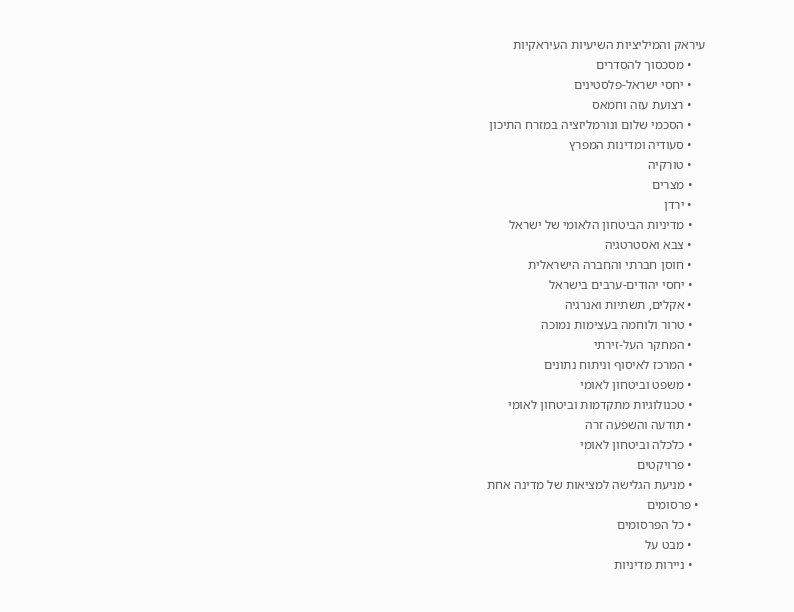עיראק והמיליציות השיעיות העיראקיות
    • מסכסוך להסדרים
    • יחסי ישראל-פלסטינים
    • רצועת עזה וחמאס
    • הסכמי שלום ונורמליזציה במזרח התיכון
    • סעודיה ומדינות המפרץ
    • טורקיה
    • מצרים
    • ירדן
    • מדיניות הביטחון הלאומי של ישראל
    • צבא ואסטרטגיה
    • חוסן חברתי והחברה הישראלית
    • יחסי יהודים-ערבים בישראל
    • אקלים, תשתיות ואנרגיה
    • טרור ולוחמה בעצימות נמוכה
    • המחקר העל-זירתי
    • המרכז לאיסוף וניתוח נתונים
    • משפט וביטחון לאומי
    • טכנולוגיות מתקדמות וביטחון לאומי
    • תודעה והשפעה זרה
    • כלכלה וביטחון לאומי
    • פרויקטים
    • מניעת הגלישה למציאות של מדינה אחת
  • פרסומים
    • כל הפרסומים
    • מבט על
    • ניירות מדיניות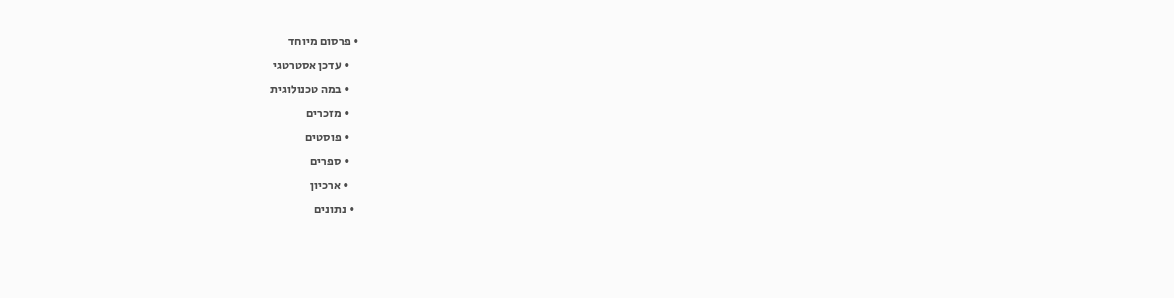• פרסום מיוחד
    • עדכן אסטרטגי
    • במה טכנולוגית
    • מזכרים
    • פוסטים
    • ספרים
    • ארכיון
  • נתונים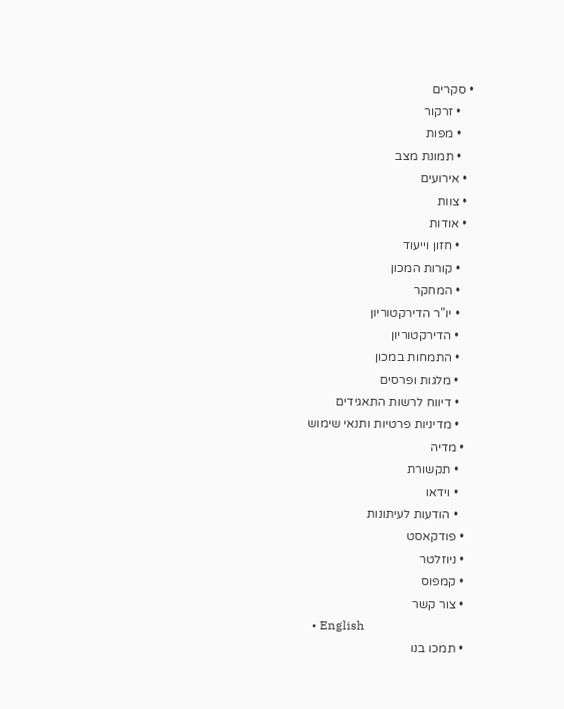• סקרים
    • זרקור
    • מפות
    • תמונת מצב
  • אירועים
  • צוות
  • אודות
    • חזון וייעוד
    • קורות המכון
    • המחקר
    • יו"ר הדירקטוריון
    • הדירקטוריון
    • התמחות במכון
    • מלגות ופרסים
    • דיווח לרשות התאגידים
    • מדיניות פרטיות ותנאי שימוש
  • מדיה
    • תקשורת
    • וידאו
    • הודעות לעיתונות
  • פודקאסט
  • ניוזלטר
  • קמפוס
  • צור קשר
  • English
  • תמכו בנו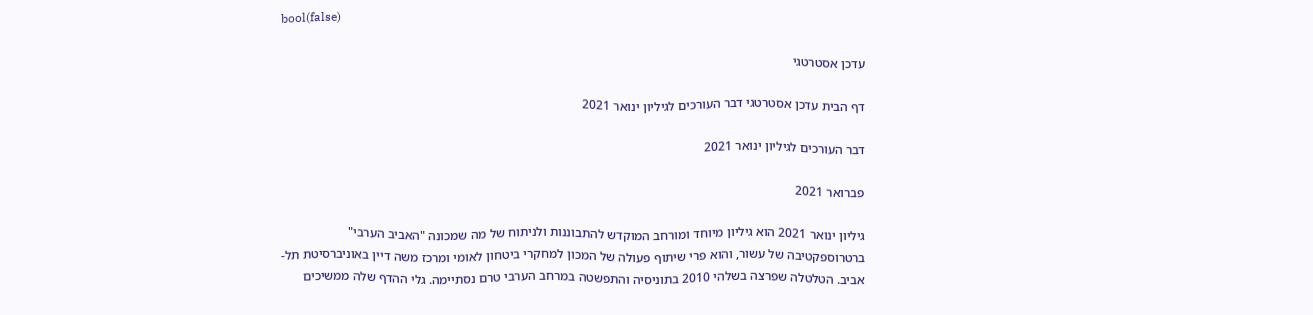bool(false)

עדכן אסטרטגי

דף הבית עדכן אסטרטגי דבר העורכים לגיליון ינואר 2021

דבר העורכים לגיליון ינואר 2021

פברואר 2021

גיליון ינואר 2021 הוא גיליון מיוחד ומורחב המוקדש להתבוננות ולניתוח של מה שמכונה "האביב הערבי" ברטרוספקטיבה של עשור, והוא פרי שיתוף פעולה של המכון למחקרי ביטחון לאומי ומרכז משה דיין באוניברסיטת תל-אביב. הטלטלה שפרצה בשלהי 2010 בתוניסיה והתפשטה במרחב הערבי טרם נסתיימה. גלי ההדף שלה ממשיכים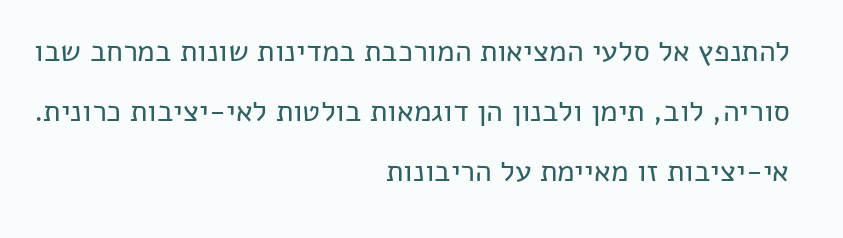להתנפץ אל סלעי המציאות המורכבת במדינות שונות במרחב שבו סוריה, לוב, תימן ולבנון הן דוגמאות בולטות לאי-יציבות כרונית. אי-יציבות זו מאיימת על הריבונות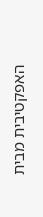האפקטיבית מבית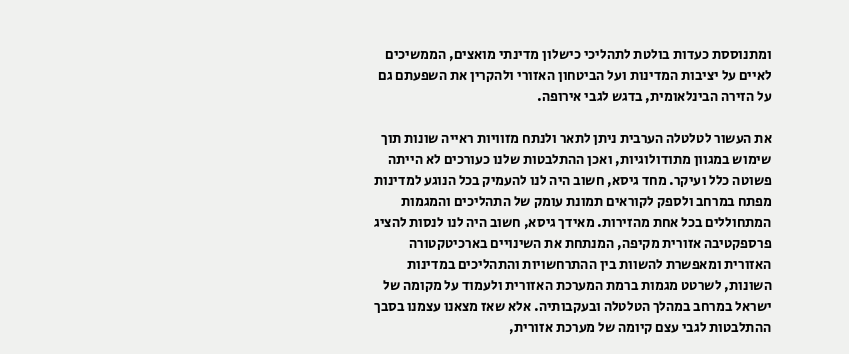ומתנוססת כעדות בולטת לתהליכי כישלון מדינתי מואצים, הממשיכים לאיים על יציבות המדינות ועל הביטחון האזורי ולהקרין את השפעתם גם על הזירה הבינלאומית, בדגש לגבי אירופה.

את העשור לטלטלה הערבית ניתן לתאר ולנתח מזוויות ראייה שונות תוך שימוש במגוון מתודולוגיות, ואכן ההתלבטות שלנו כעורכים לא הייתה פשוטה כלל ועיקר. מחד גיסא, חשוב היה לנו להעמיק בכל הנוגע למדינות מפתח במרחב ולספק לקוראים תמונת עומק של התהליכים והמגמות המתחוללים בכל אחת מהזירות. מאידך גיסא, חשוב היה לנו לנסות להציג פרספקטיבה אזורית מקיפה, המנתחת את השינויים בארכיטקטורה האזורית ומאפשרת להשוות בין ההתרחשויות והתהליכים במדינות השונות, לשרטט מגמות ברמת המערכת האזורית ולעמוד על מקומה של ישראל במרחב במהלך הטלטלה ובעקבותיה. אלא שאז מצאנו עצמנו בסבך ההתלבטות לגבי עצם קיומה של מערכת אזורית,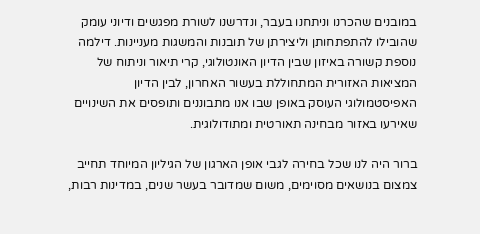במובנים שהכרנו וניתחנו בעבר, ונדרשנו לשורת מפגשים ודיוני עומק שהובילו להתפתחותן וליצירתן של תובנות והמשגות מעניינות. דילמה נוספת קשורה באיזון שבין הדיון האונטולוגי, קרי תיאור וניתוח של המציאות האזורית המתחוללת בעשור האחרון, לבין הדיון האפיסטמולוגי העוסק באופן שבו אנו מתבוננים ותופסים את השינויים שאירעו באזור מבחינה תאורטית ומתודולוגית.

ברור היה לנו שכל בחירה לגבי אופן הארגון של הגיליון המיוחד תחייב צמצום בנושאים מסוימים, משום שמדובר בעשר שנים, במדינות רבות,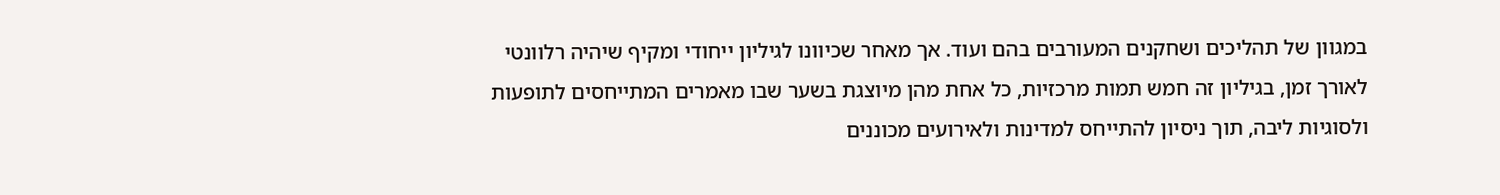במגוון של תהליכים ושחקנים המעורבים בהם ועוד. אך מאחר שכיוונו לגיליון ייחודי ומקיף שיהיה רלוונטי לאורך זמן, בגיליון זה חמש תמות מרכזיות, כל אחת מהן מיוצגת בשער שבו מאמרים המתייחסים לתופעות ולסוגיות ליבה, תוך ניסיון להתייחס למדינות ולאירועים מכוננים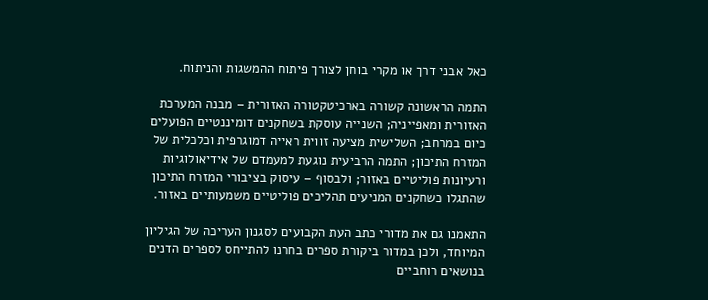כאל אבני דרך או מקרי בוחן לצורך פיתוח ההמשגות והניתוח.

התמה הראשונה קשורה בארכיטקטורה האזורית – מבנה המערכת האזורית ומאפייניה; השנייה עוסקת בשחקנים דומיננטיים הפועלים כיום במרחב; השלישית מציעה זווית ראייה דמוגרפית וכלכלית של המזרח התיכון; התמה הרביעית נוגעת למעמדם של אידיאולוגיות ורעיונות פוליטיים באזור; ולבסוף – עיסוק בציבורי המזרח התיכון שהתגלו כשחקנים המניעים תהליכים פוליטיים משמעותיים באזור.

התאמנו גם את מדורי כתב העת הקבועים לסגנון העריכה של הגיליון המיוחד, ולכן במדור ביקורת ספרים בחרנו להתייחס לספרים הדנים בנושאים רוחביים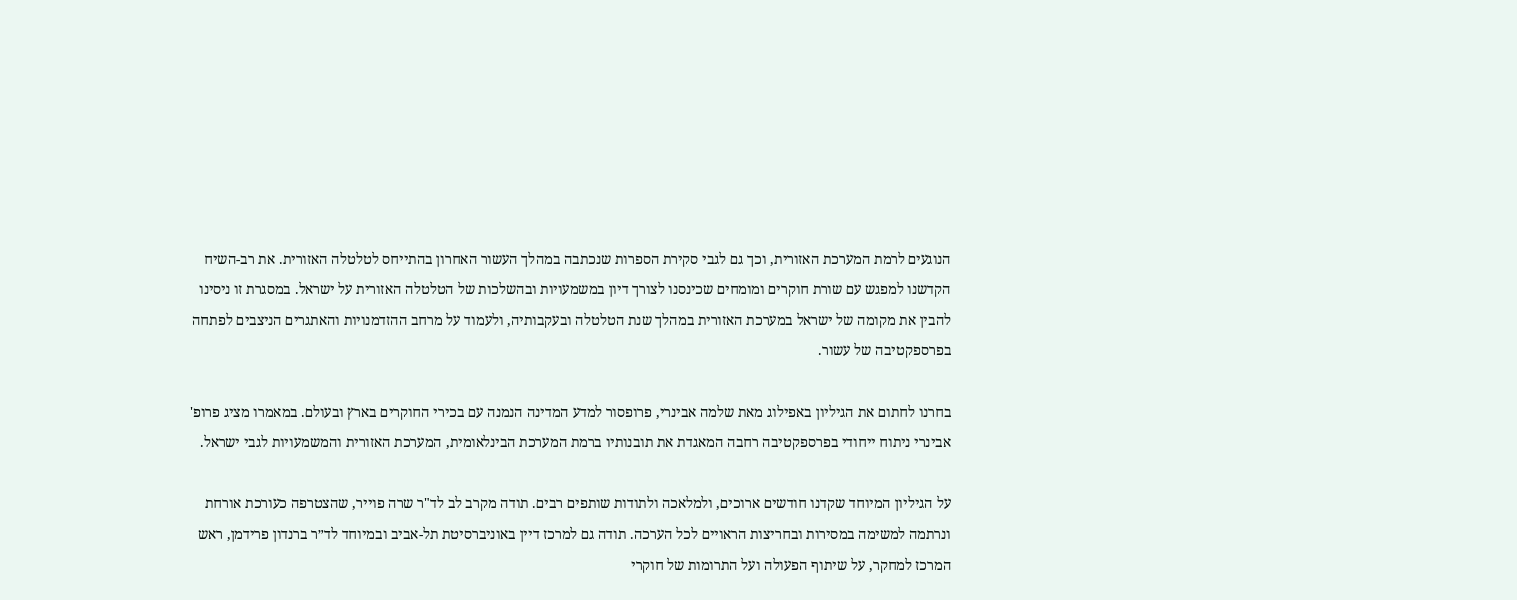הנוגעים לרמת המערכת האזורית, וכך גם לגבי סקירת הספרות שנכתבה במהלך העשור האחרון בהתייחס לטלטלה האזורית. את רב-השיח הקדשנו למפגש עם שורת חוקרים ומומחים שכינסנו לצורך דיון במשמעויות ובהשלכות של הטלטלה האזורית על ישראל. במסגרת זו ניסינו להבין את מקומה של ישראל במערכת האזורית במהלך שנת הטלטלה ובעקבותיה, ולעמוד על מרחב ההזדמנויות והאתגרים הניצבים לפתחה בפרספקטיבה של עשור.

בחרנו לחתום את הגיליון באפילוג מאת שלמה אבינרי, פרופסור למדע המדינה הנמנה עם בכירי החוקרים בארץ ובעולם. במאמרו מציג פרופ' אבינרי ניתוח ייחודי בפרספקטיבה רחבה המאגדת את תובנותיו ברמת המערכת הבינלאומית, המערכת האזורית והמשמעויות לגבי ישראל.

על הגיליון המיוחד שקדנו חודשים ארוכים, ולמלאכה ולתודות שותפים רבים. תודה מקרב לב לד"ר שרה פוייר, שהצטרפה כעורכת אורחת ונרתמה למשימה במסירות ובחריצות הראויים לכל הערכה. תודה גם למרכז דיין באוניברסיטת תל-אביב ובמיוחד לד״ר ברנדון פרידמן, ראש המרכז למחקר, על שיתוף הפעולה ועל התרומות של חוקרי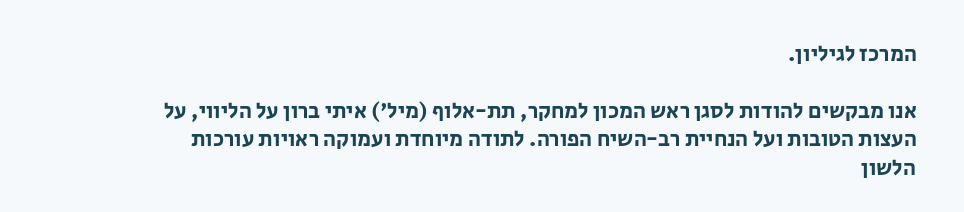המרכז לגיליון.

אנו מבקשים להודות לסגן ראש המכון למחקר, תת-אלוף (מיל') איתי ברון על הליווי, על העצות הטובות ועל הנחיית רב-השיח הפורה. לתודה מיוחדת ועמוקה ראויות עורכות הלשון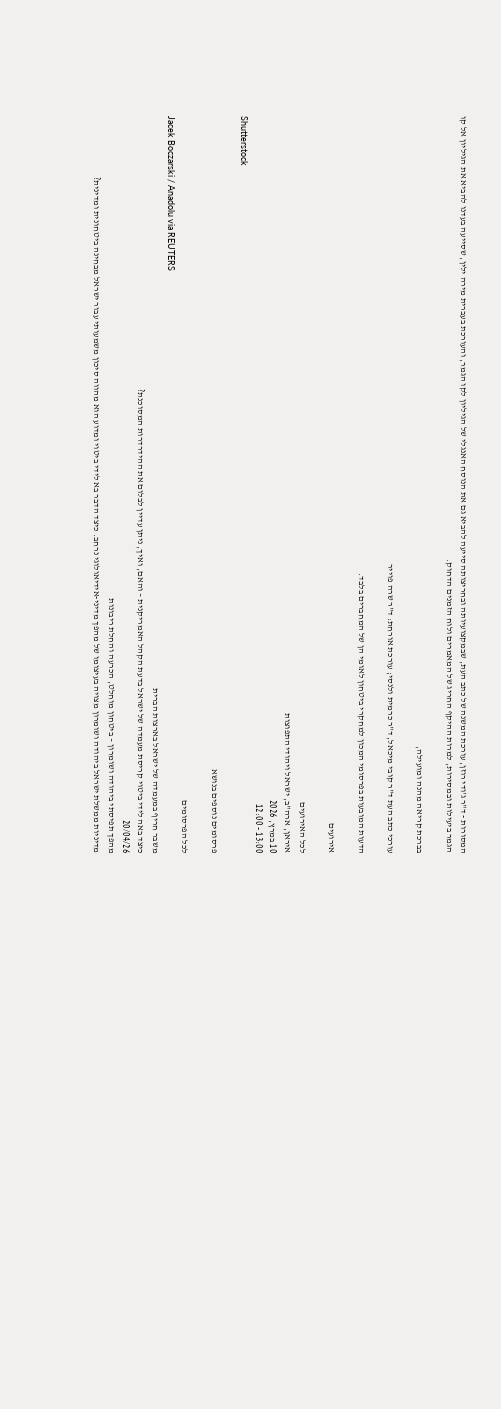המסורות - ד"ר ג'ודי רוזן, עורכת המשנה של כתב העת, שבמקצועיותה ובחריצותה סייעה להביא גם את הנוסח האנגלי של הגיליון לקו הגמר, והעורכת בעברית מירה ילין, שסייעה בעדנו להביא את הגיליון אל קו הגמר ביעילות ובמסירות, למרות ההיקף החריג של המאמרים ולוח הזמנים הדחוק.

בברכת קריאה מהנה ומועילה,

עורכי כתב העת ד"ר קובי מיכאל, ד"ר כרמית ולנסי; עורכת אורחת: ד"ר שרה פוייר

הדעות המובעות בפרסומי המכון למחקרי ביטחון לאומי הן של המחברים בלבד.

אירועים

לכל האירועים
איראן, ארה"ב, ישראל ויהודי התפוצות
10 במרץ, 2026
13:00 - 12:00
Shutterstock

פרסומים נוספים בנושא

לכל הפרסומים
Jacek Boczarski / Anadolu via REUTERS
משבר חריף במעמדה של ישראל בארצות הברית
כיצד באה לידי ביטוי קריסת מעמדה של ישראל בדעת הקהל האמריקנית – והאם, ואיך, ניתן עדיין לבלום את ההידרדרות המסוכנת?
20/04/26
מהפך תפיסתי ביהודה ושומרון – ביטחון מוחלט, הכרעה והחלת ריבונות
מדיניות ממשלת ישראל ביהודה ושומרון מצויה בעיצומו של מהפך מדיני-אידיאולוגי נרחב. כיצד הדבר בא לידי ביטוי ומדוע הוא מהווה סיכון משמעותי עבור ישראל מבחינה ביטחונית ומדינית?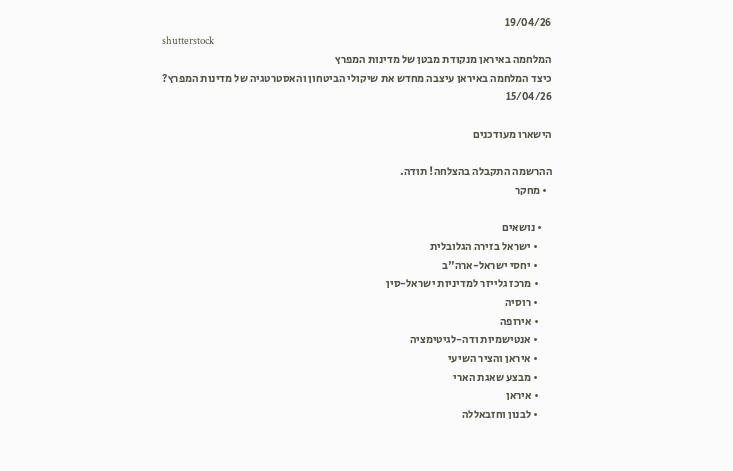19/04/26
shutterstock
המלחמה באיראן מנקודת מבטן של מדינות המפרץ
כיצד המלחמה באיראן עיצבה מחדש את שיקולי הביטחון והאסטרטגיה של מדינות המפרץ?
15/04/26

הישארו מעודכנים

ההרשמה התקבלה בהצלחה! תודה.
  • מחקר

    • נושאים
      • ישראל בזירה הגלובלית
      • יחסי ישראל-ארה"ב
      • מרכז גלייזר למדיניות ישראל-סין
      • רוסיה
      • אירופה
      • אנטישמיות ודה-לגיטימציה
      • איראן והציר השיעי
      • מבצע שאגת הארי
      • איראן
      • לבנון וחזבאללה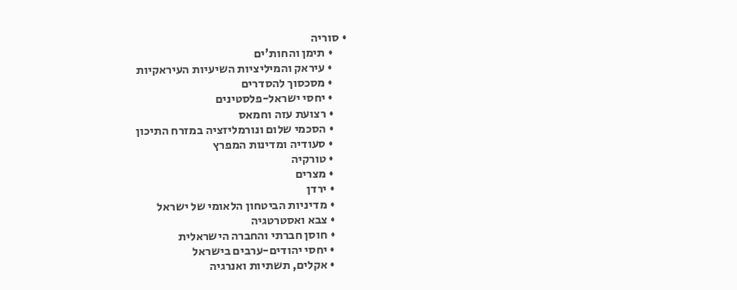• סוריה
      • תימן והחות'ים
      • עיראק והמיליציות השיעיות העיראקיות
      • מסכסוך להסדרים
      • יחסי ישראל-פלסטינים
      • רצועת עזה וחמאס
      • הסכמי שלום ונורמליזציה במזרח התיכון
      • סעודיה ומדינות המפרץ
      • טורקיה
      • מצרים
      • ירדן
      • מדיניות הביטחון הלאומי של ישראל
      • צבא ואסטרטגיה
      • חוסן חברתי והחברה הישראלית
      • יחסי יהודים-ערבים בישראל
      • אקלים, תשתיות ואנרגיה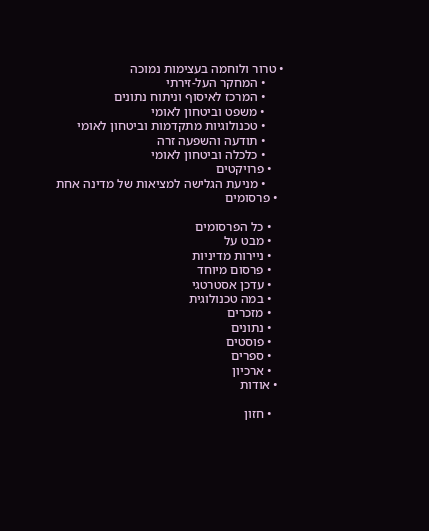• טרור ולוחמה בעצימות נמוכה
      • המחקר העל-זירתי
      • המרכז לאיסוף וניתוח נתונים
      • משפט וביטחון לאומי
      • טכנולוגיות מתקדמות וביטחון לאומי
      • תודעה והשפעה זרה
      • כלכלה וביטחון לאומי
    • פרויקטים
      • מניעת הגלישה למציאות של מדינה אחת
  • פרסומים

    • כל הפרסומים
    • מבט על
    • ניירות מדיניות
    • פרסום מיוחד
    • עדכן אסטרטגי
    • במה טכנולוגית
    • מזכרים
    • נתונים
    • פוסטים
    • ספרים
    • ארכיון
  • אודות

    • חזון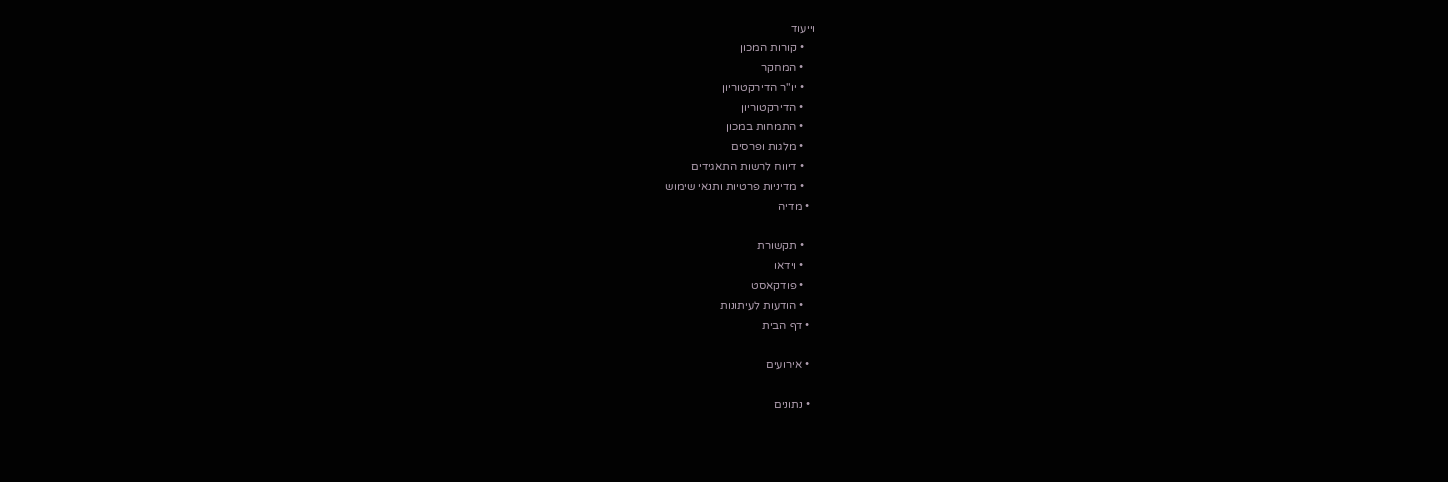וייעוד
    • קורות המכון
    • המחקר
    • יו"ר הדירקטוריון
    • הדירקטוריון
    • התמחות במכון
    • מלגות ופרסים
    • דיווח לרשות התאגידים
    • מדיניות פרטיות ותנאי שימוש
  • מדיה

    • תקשורת
    • וידאו
    • פודקאסט
    • הודעות לעיתונות
  • דף הבית

  • אירועים

  • נתונים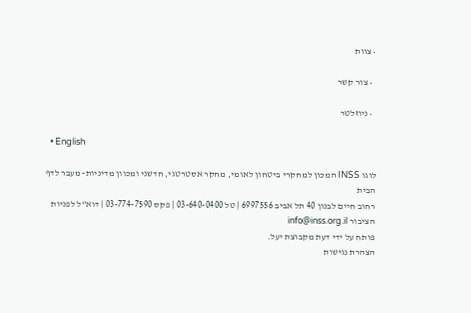• צוות

  • צור קשר

  • ניוזלטר

  • English

לוגו INSS המכון למחקרי ביטחון לאומי, מחקר אסטרטגי, חדשני ומכוון מדיניות- מעבר לדף הבית
רחוב חיים לבנון 40 תל אביב 6997556 | טל 03-640-0400 | פקס 03-774-7590 | דוא"ל לפניות הציבור info@inss.org.il
פותח על ידי דעת מקבוצת יעל.
הצהרת נגישות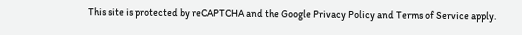This site is protected by reCAPTCHA and the Google Privacy Policy and Terms of Service apply.